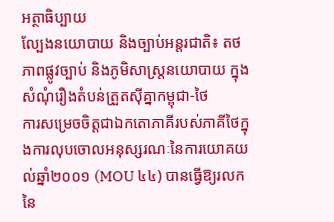អត្ថាធិប្បាយ
ល្បែងនយោបាយ និងច្បាប់អន្តរជាតិ៖ តថភាពផ្លូវច្បាប់ និងភូមិសាស្ត្រនយោបាយ ក្នុងសំណុំរឿងតំបន់ត្រួតស៊ីគ្នាកម្ពុជា-ថៃ
ការសម្រេចចិត្តជាឯកតោភាគីរបស់ភាគីថៃក្នុងការលុបចោលអនុស្សរណៈនៃការយោគយល់ឆ្នាំ២០០១ (MOU ៤៤) បានធ្វើឱ្យរលកនៃ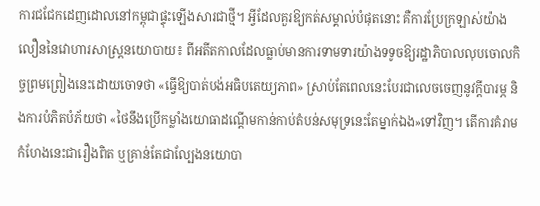ការជជែកដេញដោលនៅកម្ពុជាផ្ទុះឡើងសារជាថ្មី។ អ្វីដែលគួរឱ្យកត់សម្គាល់បំផុតនោះ គឺការប្រែក្រឡាស់យ៉ាងលឿននៃវោហារសាស្ត្រនយោបាយ៖ ពីអតីតកាលដែលធ្លាប់មានការទាមទារយ៉ាងទទូចឱ្យរដ្ឋាភិបាលលុបចោលកិច្ចព្រមព្រៀងនេះដោយចោទថា «ធ្វើឱ្យបាត់បង់អធិបតេយ្យភាព» ស្រាប់តែពេលនេះបែរជាលេចចេញនូវក្តីបារម្ភ និងការបំភិតបំភ័យថា «ថៃនឹងប្រើកម្លាំងយោធាដណ្តើមកាន់កាប់តំបន់សមុទ្រនេះតែម្នាក់ឯង»ទៅវិញ។ តើការគំរាមកំហែងនេះជារឿងពិត ឬគ្រាន់តែជាល្បែងនយោបា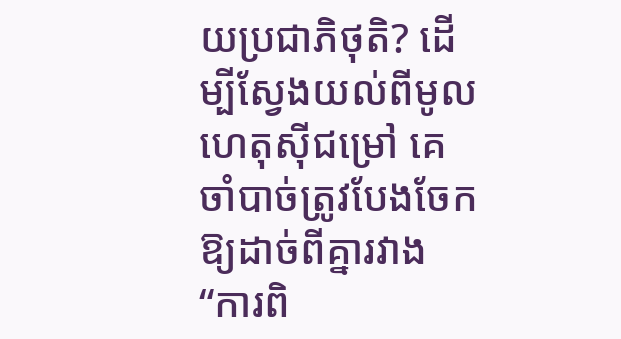យប្រជាភិថុតិ? ដើម្បីស្វែងយល់ពីមូលហេតុស៊ីជម្រៅ គេចាំបាច់ត្រូវបែងចែកឱ្យដាច់ពីគ្នារវាង “ការពិ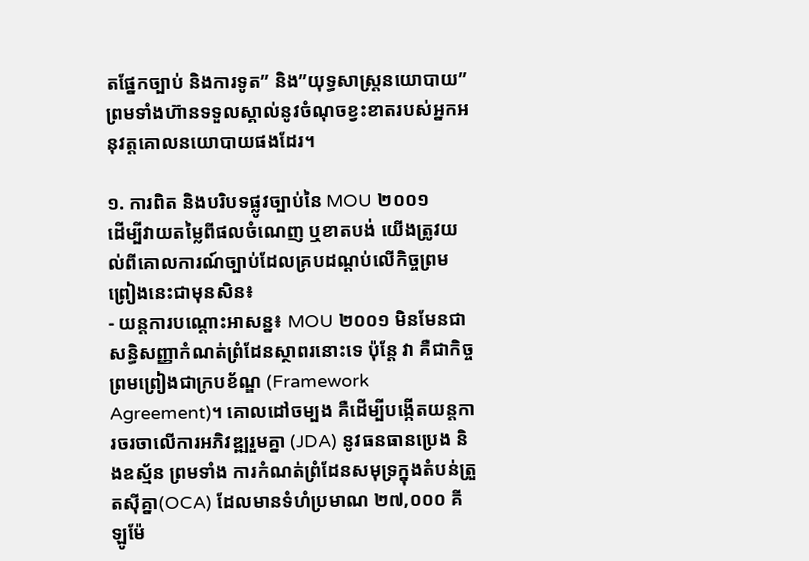តផ្នែកច្បាប់ និងការទូត” និង”យុទ្ធសាស្ត្រនយោបាយ” ព្រមទាំងហ៊ានទទួលស្គាល់នូវចំណុចខ្វះខាតរបស់អ្នកអនុវត្តគោលនយោបាយផងដែរ។

១. ការពិត និងបរិបទផ្លូវច្បាប់នៃ MOU ២០០១
ដើម្បីវាយតម្លៃពីផលចំណេញ ឬខាតបង់ យើងត្រូវយល់ពីគោលការណ៍ច្បាប់ដែលគ្របដណ្ដប់លើកិច្ចព្រមព្រៀងនេះជាមុនសិន៖
- យន្តការបណ្ដោះអាសន្ន៖ MOU ២០០១ មិនមែនជាសន្ធិសញ្ញាកំណត់ព្រំដែនស្ថាពរនោះទេ ប៉ុន្តែ វា គឺជាកិច្ចព្រមព្រៀងជាក្របខ័ណ្ឌ (Framework Agreement)។ គោលដៅចម្បង គឺដើម្បីបង្កើតយន្តការចរចាលើការអភិវឌ្ឍរួមគ្នា (JDA) នូវធនធានប្រេង និងឧស្ម័ន ព្រមទាំង ការកំណត់ព្រំដែនសមុទ្រក្នុងតំបន់ត្រួតស៊ីគ្នា(OCA) ដែលមានទំហំប្រមាណ ២៧,០០០ គីឡូម៉ែ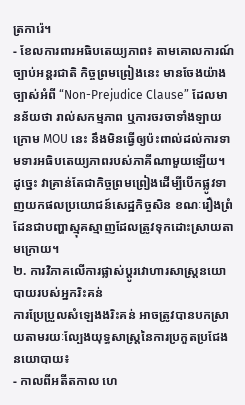ត្រការ៉េ។
- ខែលការពារអធិបតេយ្យភាព៖ តាមគោលការណ៍ច្បាប់អន្តរជាតិ កិច្ចព្រមព្រៀងនេះ មានចែងយ៉ាងច្បាស់អំពី “Non-Prejudice Clause” ដែលមានន័យថា រាល់សកម្មភាព ឬការចរចាទាំងឡាយក្រោម MOU នេះ នឹងមិនធ្វើឲ្យប៉ះពាល់ដល់ការទាមទារអធិបតេយ្យភាពរបស់ភាគីណាមួយឡើយ។ ដូច្នេះ វាគ្រាន់តែជាកិច្ចព្រមព្រៀងដើម្បីបើកផ្លូវទាញយកផលប្រយោជន៍សេដ្ឋកិច្ចសិន ខណៈរឿងព្រំដែនជាបញ្ហាស្មុគស្មាញដែលត្រូវទុកដោះស្រាយតាមក្រោយ។
២. ការវិភាគលើការផ្លាស់ប្តូរវោហារសាស្ត្រនយោបាយរបស់អ្នករិះគន់
ការប្រែប្រួលសំឡេងងរិះគន់ អាចត្រូវបានបកស្រាយតាមរយៈល្បែងយុទ្ធសាស្ត្រនៃការប្រកួតប្រជែងនយោបាយ៖
- កាលពីអតីតកាល ហេ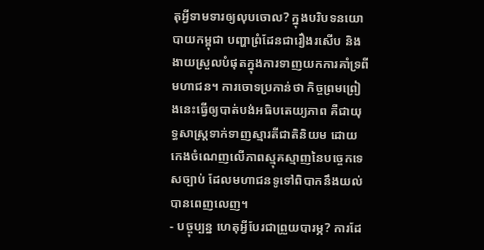តុអ្វីទាមទារឲ្យលុបចោល? ក្នុងបរិបទនយោបាយកម្ពុជា បញ្ហាព្រំដែនជារឿងរសើប និងងាយស្រួលបំផុតក្នុងការទាញយកការគាំទ្រពីមហាជន។ ការចោទប្រកាន់ថា កិច្ចព្រមព្រៀងនេះធ្វើឲ្យបាត់បង់អធិបតេយ្យភាព គឺជាយុទ្ធសាស្ត្រទាក់ទាញស្មារតីជាតិនិយម ដោយកេងចំណេញលើភាពស្មុគស្មាញនៃបច្ចេកទេសច្បាប់ ដែលមហាជនទូទៅពិបាកនឹងយល់បានពេញលេញ។
- បច្ចុប្បន្ន ហេតុអ្វីបែរជាព្រួយបារម្ភ? ការដែ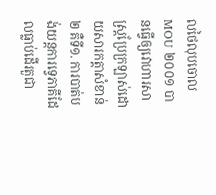លថៃលុបចោល MOU ២០០១ បានធ្វើឲ្យវោហារសាស្ត្រប្រែក្រឡាស់ដោយសារកត្តាសំខាន់២ គឺទី១. ការបាត់បង់យន្តការទ្វេភាគីដែលធ្លាប់ដើរតួជា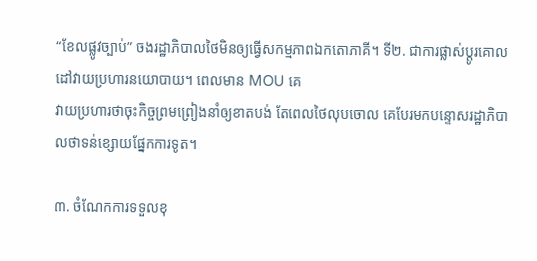“ខែលផ្លូវច្បាប់” ចងរដ្ឋាភិបាលថៃមិនឲ្យធ្វើសកម្មភាពឯកតោភាគី។ ទី២. ជាការផ្លាស់ប្តូរគោលដៅវាយប្រហារនយោបាយ។ ពេលមាន MOU គេ
វាយប្រហារថាចុះកិច្ចព្រមព្រៀងនាំឲ្យខាតបង់ តែពេលថៃលុបចោល គេបែរមកបន្ទោសរដ្ឋាភិបាលថាទន់ខ្សោយផ្នែកការទូត។

៣. ចំណែកការទទួលខុ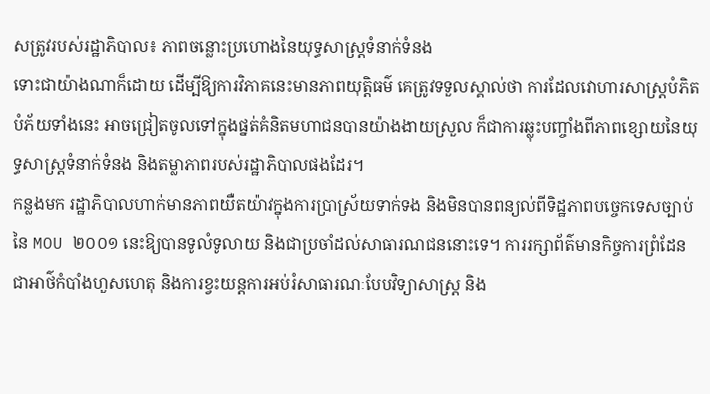សត្រូវរបស់រដ្ឋាភិបាល៖ ភាពចន្លោះប្រហោងនៃយុទ្ធសាស្ត្រទំនាក់ទំនង
ទោះជាយ៉ាងណាក៏ដោយ ដើម្បីឱ្យការវិភាគនេះមានភាពយុត្តិធម៌ គេត្រូវទទួលស្គាល់ថា ការដែលវោហារសាស្ត្របំភិតបំភ័យទាំងនេះ អាចជ្រៀតចូលទៅក្នុងផ្នត់គំនិតមហាជនបានយ៉ាងងាយស្រួល ក៏ជាការឆ្លុះបញ្ចាំងពីភាពខ្សោយនៃយុទ្ធសាស្ត្រទំនាក់ទំនង និងតម្លាភាពរបស់រដ្ឋាភិបាលផងដែរ។
កន្លងមក រដ្ឋាភិបាលហាក់មានភាពយឺតយ៉ាវក្នុងការប្រាស្រ័យទាក់ទង និងមិនបានពន្យល់ពីទិដ្ឋភាពបច្ចេកទេសច្បាប់នៃ MOU ២០០១ នេះឱ្យបានទូលំទូលាយ និងជាប្រចាំដល់សាធារណជននោះទេ។ ការរក្សាព័ត៌មានកិច្ចការព្រំដែនជាអាថ៌កំបាំងហួសហេតុ និងការខ្វះយន្តការអប់រំសាធារណៈបែបវិទ្យាសាស្ត្រ និង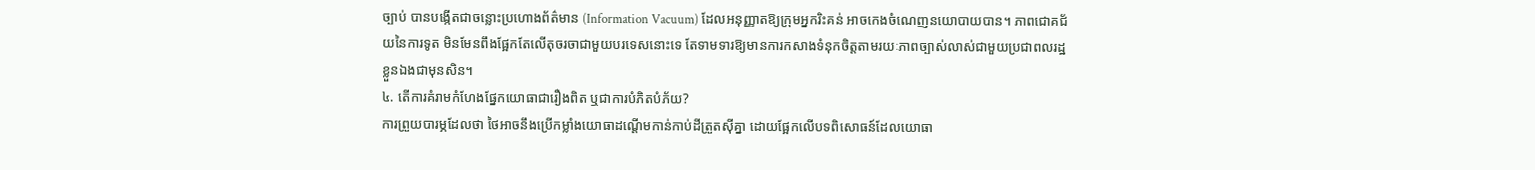ច្បាប់ បានបង្កើតជាចន្លោះប្រហោងព័ត៌មាន (Information Vacuum) ដែលអនុញ្ញាតឱ្យក្រុមអ្នករិះគន់ អាចកេងចំណេញនយោបាយបាន។ ភាពជោគជ័យនៃការទូត មិនមែនពឹងផ្អែកតែលើតុចរចាជាមួយបរទេសនោះទេ តែទាមទារឱ្យមានការកសាងទំនុកចិត្តតាមរយៈភាពច្បាស់លាស់ជាមួយប្រជាពលរដ្ឋខ្លួនឯងជាមុនសិន។
៤. តើការគំរាមកំហែងផ្នែកយោធាជារឿងពិត ឬជាការបំភិតបំភ័យ?
ការព្រួយបារម្ភដែលថា ថៃអាចនឹងប្រើកម្លាំងយោធាដណ្ដើមកាន់កាប់ដីត្រួតស៊ីគ្នា ដោយផ្អែកលើបទពិសោធន៍ដែលយោធា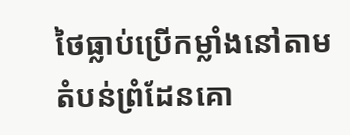ថៃធ្លាប់ប្រើកម្លាំងនៅតាមតំបន់ព្រំដែនគោ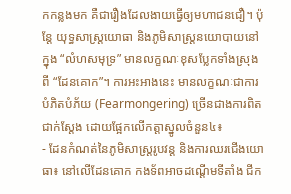កកន្លងមក គឺជារឿងដែលងាយធ្វើឲ្យមហាជនជឿ។ ប៉ុន្តែ យុទ្ធសាស្ត្រយោធា និងភូមិសាស្ត្រនយោបាយនៅក្នុង “លំហសមុទ្រ” មានលក្ខណៈខុសប្លែកទាំងស្រុងពី “ដែនគោក”។ ការអះអាងនេះ មានលក្ខណៈជាការបំភិតបំភ័យ (Fearmongering) ច្រើនជាងការពិតជាក់ស្តែង ដោយផ្អែកលើកត្តាស្នូលចំនួន៤៖
- ដែនកំណត់នៃភូមិសាស្ត្ររូបវន្ត និងការឈរជើងយោធា៖ នៅលើដែនគោក កងទ័ពអាចដណ្តើមទីតាំង ជីក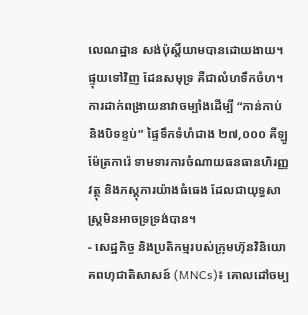លេណដ្ឋាន សង់ប៉ុស្តិ៍យាមបានដោយងាយ។ ផ្ទុយទៅវិញ ដែនសមុទ្រ គឺជាលំហទឹកចំហ។ ការដាក់ពង្រាយនាវាចម្បាំងដើម្បី “កាន់កាប់ និងបិទខ្ទប់” ផ្ទៃទឹកទំហំជាង ២៧,០០០ គីឡូម៉ែត្រការ៉េ ទាមទារការចំណាយធនធានហិរញ្ញវត្ថុ និងភស្តុភារយ៉ាងធំធេង ដែលជាយុទ្ធសាស្ត្រមិនអាចទ្រទ្រង់បាន។
- សេដ្ឋកិច្ច និងប្រតិកម្មរបស់ក្រុមហ៊ុនវិនិយោគពហុជាតិសាសន៍ (MNCs)៖ គោលដៅចម្ប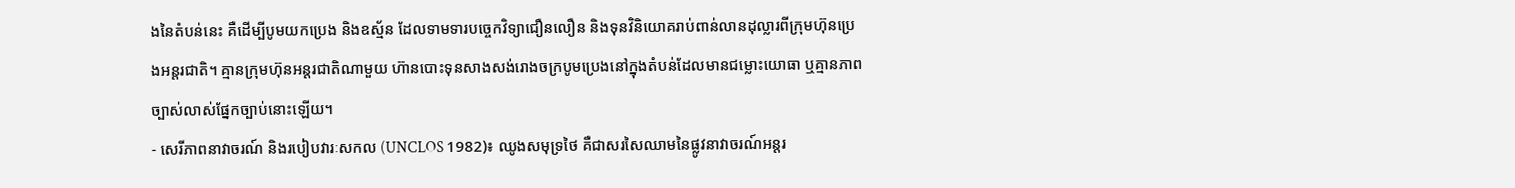ងនៃតំបន់នេះ គឺដើម្បីបូមយកប្រេង និងឧស្ម័ន ដែលទាមទារបច្ចេកវិទ្យាជឿនលឿន និងទុនវិនិយោគរាប់ពាន់លានដុល្លារពីក្រុមហ៊ុនប្រេងអន្តរជាតិ។ គ្មានក្រុមហ៊ុនអន្តរជាតិណាមួយ ហ៊ានបោះទុនសាងសង់រោងចក្របូមប្រេងនៅក្នុងតំបន់ដែលមានជម្លោះយោធា ឬគ្មានភាពច្បាស់លាស់ផ្នែកច្បាប់នោះឡើយ។
- សេរីភាពនាវាចរណ៍ និងរបៀបវារៈសកល (UNCLOS 1982)៖ ឈូងសមុទ្រថៃ គឺជាសរសៃឈាមនៃផ្លូវនាវាចរណ៍អន្តរ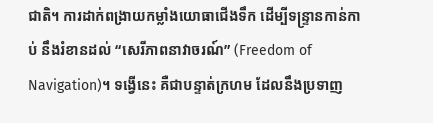ជាតិ។ ការដាក់ពង្រាយកម្លាំងយោធាជើងទឹក ដើម្បីទន្ទ្រានកាន់កាប់ នឹងរំខានដល់ “សេរីភាពនាវាចរណ៍” (Freedom of Navigation)។ ទង្វើនេះ គឺជាបន្ទាត់ក្រហម ដែលនឹងប្រទាញ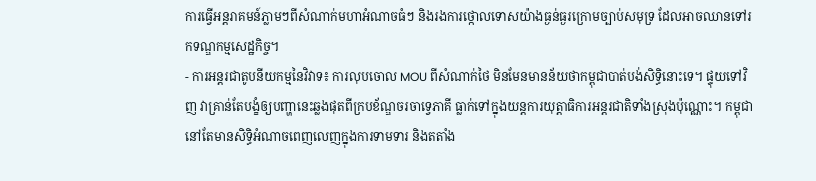ការធ្វើអន្តរាគមន៍ភ្លាមៗពីសំណាក់មហាអំណាចធំៗ និងរងការថ្កោលទោសយ៉ាងធ្ងន់ធ្ងរក្រោមច្បាប់សមុទ្រ ដែលអាចឈានទៅរកទណ្ឌកម្មសេដ្ឋកិច្ច។
- ការអន្តរជាតូបនីយកម្មនៃវិវាទ៖ ការលុបចោល MOU ពីសំណាក់ថៃ មិនមែនមានន័យថាកម្ពុជាបាត់បង់សិទ្ធិនោះទេ។ ផ្ទុយទៅវិញ វាគ្រាន់តែបង្ខំឲ្យបញ្ហានេះឆ្លងផុតពីក្របខ័ណ្ឌចរចាទ្វេភាគី ធ្លាក់ទៅក្នុងយន្តការយុត្តាធិការអន្តរជាតិទាំងស្រុងប៉ុណ្ណោះ។ កម្ពុជានៅតែមានសិទ្ធិអំណាចពេញលេញក្នុងការទាមទារ និងតតាំង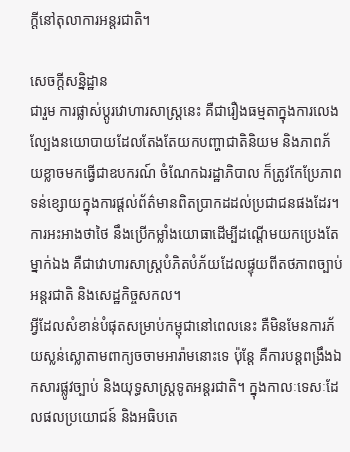ក្តីនៅតុលាការអន្តរជាតិ។

សេចក្តីសន្និដ្ឋាន
ជារួម ការផ្លាស់ប្តូរវោហារសាស្ត្រនេះ គឺជារឿងធម្មតាក្នុងការលេងល្បែងនយោបាយដែលតែងតែយកបញ្ហាជាតិនិយម និងភាពភ័យខ្លាចមកធ្វើជាឧបករណ៍ ចំណែកឯរដ្ឋាភិបាល ក៏ត្រូវកែប្រែភាពទន់ខ្សោយក្នុងការផ្តល់ព័ត៌មានពិតប្រាកដដល់ប្រជាជនផងដែរ។ ការអះអាងថាថៃ នឹងប្រើកម្លាំងយោធាដើម្បីដណ្តើមយកប្រេងតែម្នាក់ឯង គឺជាវោហារសាស្ត្របំភិតបំភ័យដែលផ្ទុយពីតថភាពច្បាប់អន្តរជាតិ និងសេដ្ឋកិច្ចសកល។
អ្វីដែលសំខាន់បំផុតសម្រាប់កម្ពុជានៅពេលនេះ គឺមិនមែនការភ័យស្លន់ស្លោតាមពាក្យចចាមអារ៉ាមនោះទេ ប៉ុន្តែ គឺការបន្តពង្រឹងឯកសារផ្លូវច្បាប់ និងយុទ្ធសាស្ត្រទូតអន្តរជាតិ។ ក្នុងកាលៈទេសៈដែលផលប្រយោជន៍ និងអធិបតេ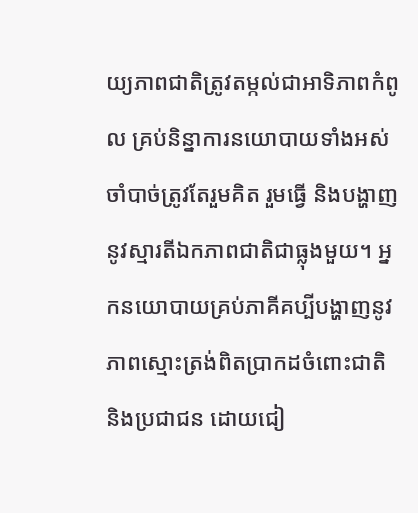យ្យភាពជាតិត្រូវតម្កល់ជាអាទិភាពកំពូល គ្រប់និន្នាការនយោបាយទាំងអស់ ចាំបាច់ត្រូវតែរួមគិត រួមធ្វើ និងបង្ហាញនូវស្មារតីឯកភាពជាតិជាធ្លុងមួយ។ អ្នកនយោបាយគ្រប់ភាគីគប្បីបង្ហាញនូវភាពស្មោះត្រង់ពិតប្រាកដចំពោះជាតិ និងប្រជាជន ដោយជៀ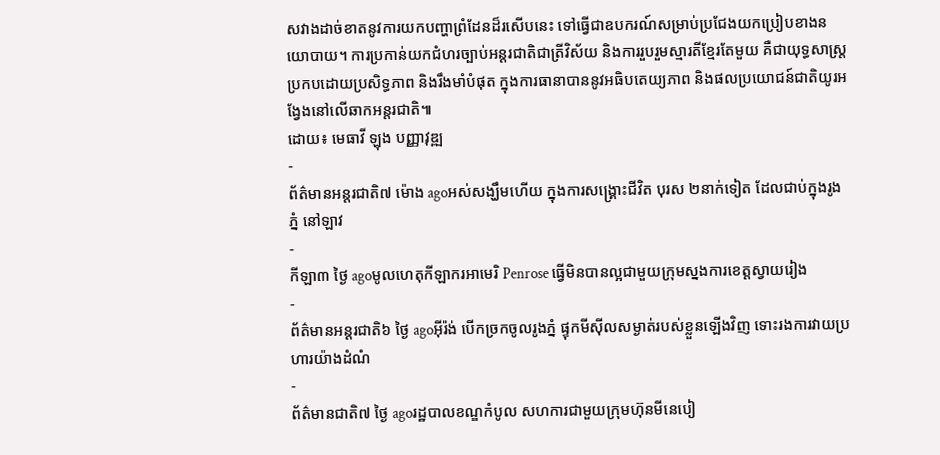សវាងដាច់ខាតនូវការយកបញ្ហាព្រំដែនដ៏រសើបនេះ ទៅធ្វើជាឧបករណ៍សម្រាប់ប្រជែងយកប្រៀបខាងនយោបាយ។ ការប្រកាន់យកជំហរច្បាប់អន្តរជាតិជាត្រីវិស័យ និងការរួបរួមស្មារតីខ្មែរតែមួយ គឺជាយុទ្ធសាស្ត្រប្រកបដោយប្រសិទ្ធភាព និងរឹងមាំបំផុត ក្នុងការធានាបាននូវអធិបតេយ្យភាព និងផលប្រយោជន៍ជាតិយូរអង្វែងនៅលើឆាកអន្តរជាតិ៕
ដោយ៖ មេធាវី ឡុង បញ្ញាវុឌ្ឍ
-
ព័ត៌មានអន្ដរជាតិ៧ ម៉ោង agoអស់សង្ឃឹមហើយ ក្នុងការសង្គ្រោះជីវិត បុរស ២នាក់ទៀត ដែលជាប់ក្នុងរូងភ្នំ នៅឡាវ
-
កីឡា៣ ថ្ងៃ agoមូលហេតុកីឡាករអាមេរិ Penrose ធ្វើមិនបានល្អជាមួយក្រុមស្នងការខេត្តស្វាយរៀង
-
ព័ត៌មានអន្ដរជាតិ៦ ថ្ងៃ agoអ៊ីរ៉ង់ បើកច្រកចូលរូងភ្នំ ផ្ទុកមីស៊ីលសម្ងាត់របស់ខ្លួនឡើងវិញ ទោះរងការវាយប្រហារយ៉ាងដំណំ
-
ព័ត៌មានជាតិ៧ ថ្ងៃ agoរដ្ឋបាលខណ្ឌកំបូល សហការជាមួយក្រុមហ៊ុនមីនេបៀ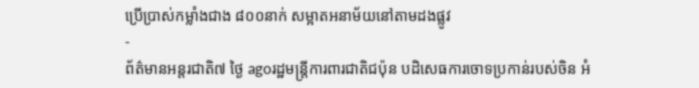ប្រើប្រាស់កម្លាំងជាង ៨០០នាក់ សម្អាតអនាម័យនៅតាមដងផ្លូវ
-
ព័ត៌មានអន្ដរជាតិ៧ ថ្ងៃ agoរដ្ឋមន្ត្រីការពារជាតិជប៉ុន បដិសេធការចោទប្រកាន់របស់ចិន អំ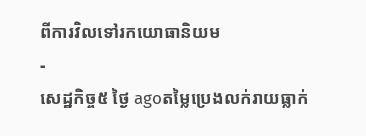ពីការវិលទៅរកយោធានិយម
-
សេដ្ឋកិច្ច៥ ថ្ងៃ agoតម្លៃប្រេងលក់រាយធ្លាក់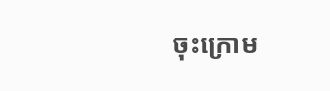ចុះក្រោម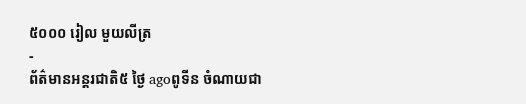៥០០០ រៀល មួយលីត្រ
-
ព័ត៌មានអន្ដរជាតិ៥ ថ្ងៃ agoពូទីន ចំណាយជា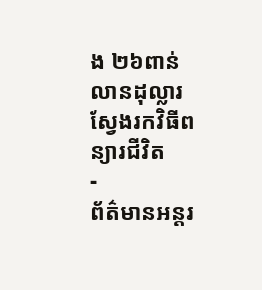ង ២៦ពាន់លានដុល្លារ ស្វែងរកវិធីពន្យារជីវិត
-
ព័ត៌មានអន្ដរ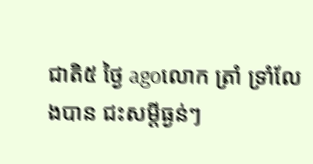ជាតិ៥ ថ្ងៃ agoលោក ត្រាំ ទ្រាំលែងបាន ជះសម្តីធ្ងន់ៗ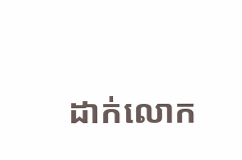ដាក់លោក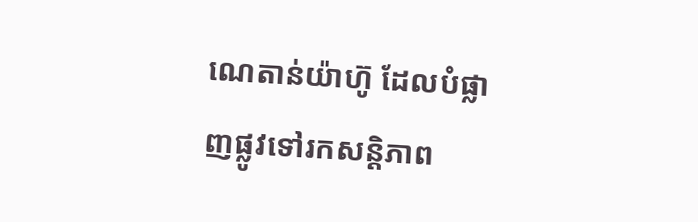ណេតាន់យ៉ាហ៊ូ ដែលបំផ្លាញផ្លូវទៅរកសន្តិភាព